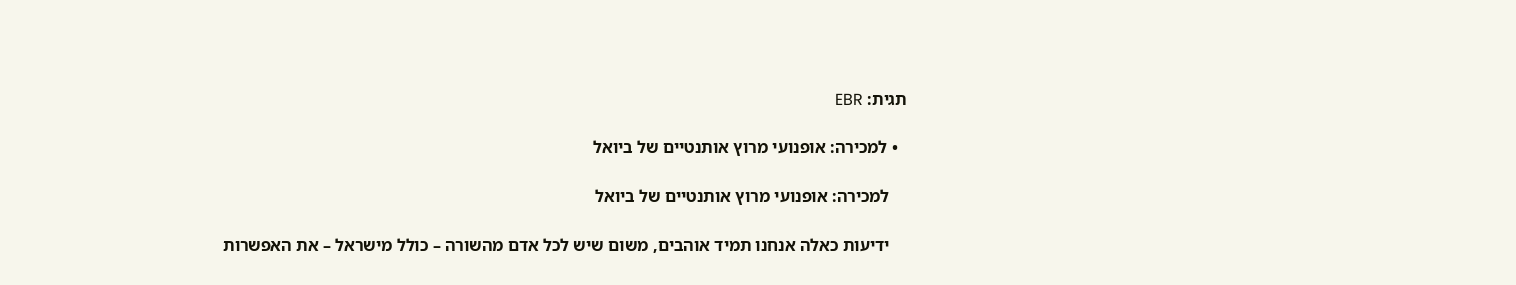תגית: EBR

  • למכירה: אופנועי מרוץ אותנטיים של ביואל

    למכירה: אופנועי מרוץ אותנטיים של ביואל

    ידיעות כאלה אנחנו תמיד אוהבים, משום שיש לכל אדם מהשורה – כולל מישראל – את האפשרות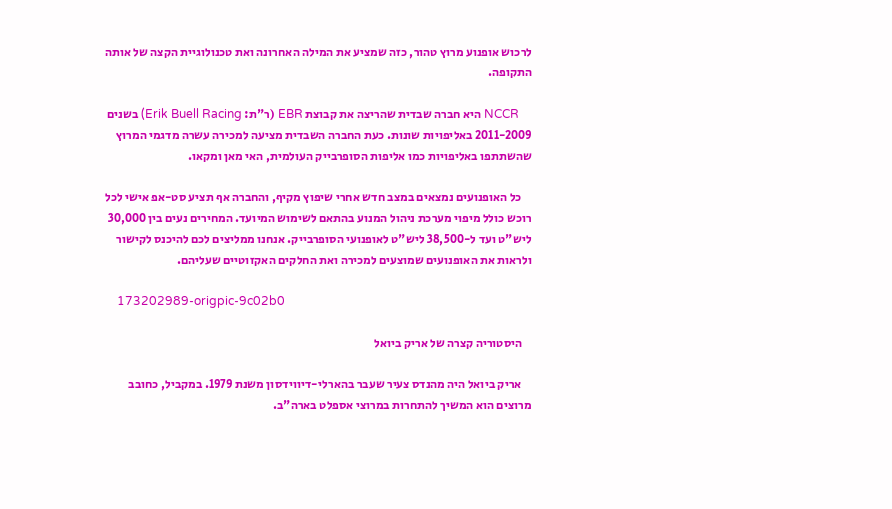לרכוש אופנוע מרוץ טהור, כזה שמציע את המילה האחרונה ואת טכנולוגיית הקצה של אותה התקופה.

    NCCR היא חברה שבדית שהריצה את קבוצת EBR (ר"ת: Erik Buell Racing) בשנים 2011-2009 באליפויות שונות. כעת החברה השבדית מציעה למכירה עשרה מדגמי המרוץ שהשתתפו באליפויות כמו אליפות הסופרבייק העולמית, האי מאן ומקאו.

    כל האופנועים נמצאים במצב חדש אחרי שיפוץ מקיף, והחברה אף תציע סט-אפ אישי לכל רוכש כולל מיפוי מערכת ניהול המנוע בהתאם לשימוש המיועד. המחירים נעים בין 30,000 ליש"ט ועד ל-38,500 ליש"ט לאופנועי הסופרבייק. אנחנו ממליצים לכם להיכנס לקישור ולראות את האופנועים שמוצעים למכירה ואת החלקים האקזוטיים שעליהם.

    173202989-origpic-9c02b0

    היסטוריה קצרה של אריק ביואל

    אריק ביואל היה מהנדס צעיר שעבר בהארלי-דיווידסון משנת 1979. במקביל, כחובב מרוצים הוא המשיך להתחרות במרוצי אספלט בארה"ב.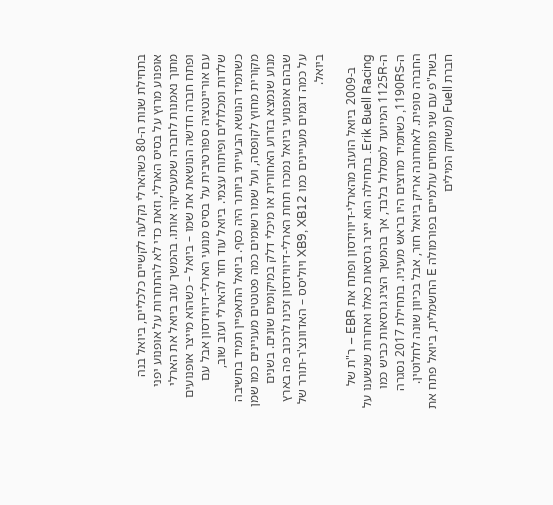בתחילת שנות ה-80 כשהארלי נקלעה לקשיים כלכליים, ביואל בנה אופנוע מרוץ על בסיס הארלי, וזאת כדי לא להתחרות על אופנוע יפני מתוך נאמנות לחברה שמעסיקה אותו. בהמשך עזב ביואל את הארלי ופתח חברה חדשה הנושאת את שמו – ביואל – כשהוא מייצר אופנועים עם אוריינטציה ספורטיבית על בסיס מנועי הארלי-דיווידסון אבל עם שלדות ומכלולים ופיתוח עצמי. ביואל עוד חזר להארלי ועזב שוב, כשתמיד הנושא הבעייתי ביותר היה כסף. ביואל התאפיין תמיד בחשיבה מקורית מחוץ לקופסה, ועל שמו רשומים כמה פטנטים מעניינים כמו שמן מנוע שנמצא בזרוע האחורית או מיכלי דלק במיקומים שונים. בשנים שבהם אופנועי ביואל נמכרו תחת הארלי-דיווידסון זכינו לרכוב פה בארץ על כמה דגמים מעניינים כמו XB9, XB12 ויוליסס – האדוונצ'ר-תורר של ביואל.

    ב-2009 ביואל הועזב מהארלי-דיווידסון ופתח את EBR – ר"ת של Erik Buell Racing. בתחילה הוא ייצר גרסאות כאלו ואחרות שנשענו על ה-1125R המיועד למסלול בלבד, אך בהמשך הציג גרסאות כביש כמו ה-1190RS, כשתמיד מרוצים היו בראש מעיניו. בתחילת 2017 נסגרה החברה סופית. לאחרונה אריק ביואל חזר, אבל בכיוון שונה לחלוטין. בשת"פ עם שני מומחים עולמיים בפורמולה E החשמלית, ביואל פתח את חברת Fuell (משחק המילים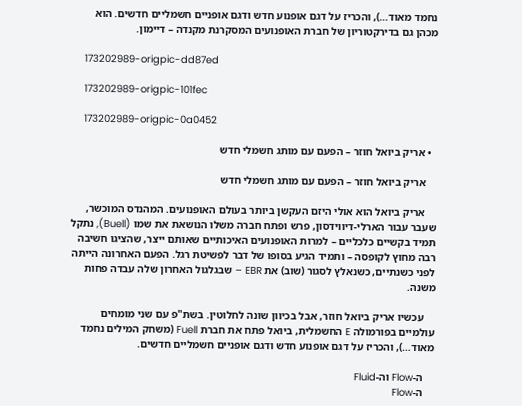נחמד מאוד…), והכריז על דגם אופנוע חדש ודגם אופניים חשמליים חדשים. הוא מכהן גם בדירקטוריון של חברת האופנועים המסקרנת מקנדה – דיימון.

    173202989-origpic-dd87ed

    173202989-origpic-101fec

    173202989-origpic-0a0452

  • אריק ביואל חוזר – הפעם עם מותג חשמלי חדש

    אריק ביואל חוזר – הפעם עם מותג חשמלי חדש

    אריק ביואל הוא אולי היזם העקשן ביותר בעולם האופנועים. המהנדס המוכשר, שעבר עבור הארלי-דיווידסון, פרש ופתח חברה משלו הנושאת את שמו (Buell), נתקל תמיד בקשיים כלכליים – למרות האופנועים האיכותיים שאותם ייצר, שהציגו חשיבה רבה מחוץ לקופסה – ותמיד הגיע בסופו של דבר לפשיטת רגל. הפעם האחרונה הייתה לפני כשנתיים, כשנאלץ לסגור (שוב) את EBR – שבגלגול האחרון שלה עבדה פחות משנה.

    עכשיו אריק ביואל חוזר, אבל בכיוון שונה לחלוטין. בשת"פ עם שני מומחים עולמיים בפורמולה E החשמלית, ביואל פתח את חברת Fuell (משחק המילים נחמד מאוד…), והכריז על דגם אופנוע חדש ודגם אופניים חשמליים חדשים.

    ה-Flow וה-Fluid
    ה-Flow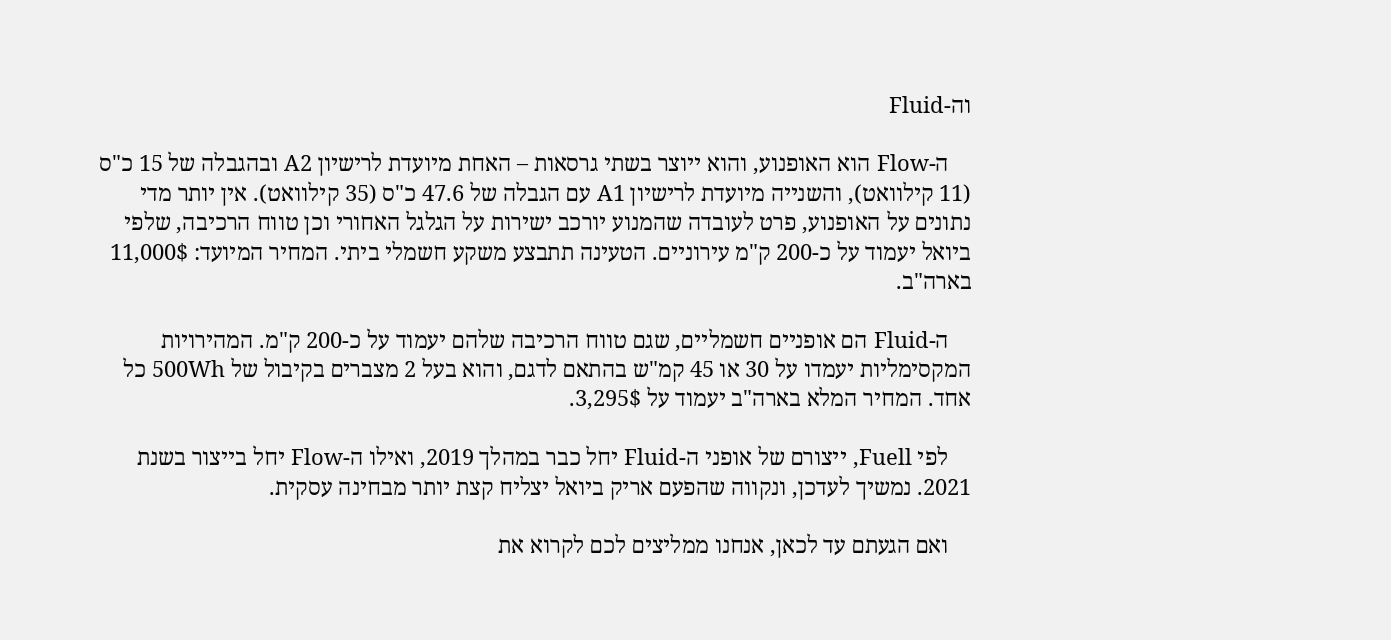וה-Fluid

    ה-Flow הוא האופנוע, והוא ייוצר בשתי גרסאות – האחת מיועדת לרישיון A2 ובהגבלה של 15 כ"ס (11 קילוואט), והשנייה מיועדת לרישיון A1 עם הגבלה של 47.6 כ"ס (35 קילוואט). אין יותר מדי נתונים על האופנוע, פרט לעובדה שהמנוע יורכב ישירות על הגלגל האחורי וכן טווח הרכיבה, שלפי ביואל יעמוד על כ-200 ק"מ עירוניים. הטעינה תתבצע משקע חשמלי ביתי. המחיר המיועד: 11,000$ בארה"ב.

    ה-Fluid הם אופניים חשמליים, שגם טווח הרכיבה שלהם יעמוד על כ-200 ק"מ. המהירויות המקסימליות יעמדו על 30 או 45 קמ"ש בהתאם לדגם, והוא בעל 2 מצברים בקיבול של 500Wh כל אחד. המחיר המלא בארה"ב יעמוד על 3,295$.

    לפי Fuell, ייצורם של אופני ה-Fluid יחל כבר במהלך 2019, ואילו ה-Flow יחל בייצור בשנת 2021. נמשיך לעדכן, ונקווה שהפעם אריק ביואל יצליח קצת יותר מבחינה עסקית.

    ואם הגעתם עד לכאן, אנחנו ממליצים לכם לקרוא את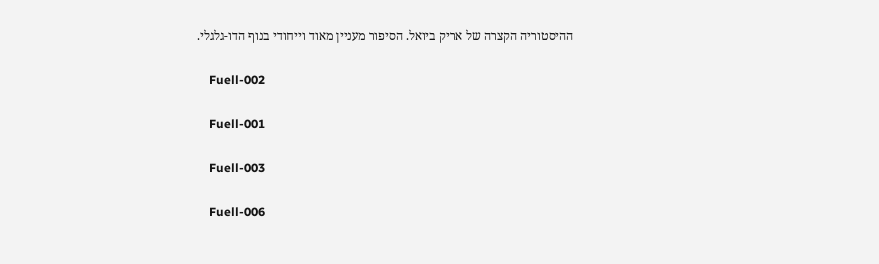ההיסטוריה הקצרה של אריק ביואל. הסיפור מעניין מאוד וייחודי בנוף הדו-גלגלי.

    Fuell-002

    Fuell-001

    Fuell-003

    Fuell-006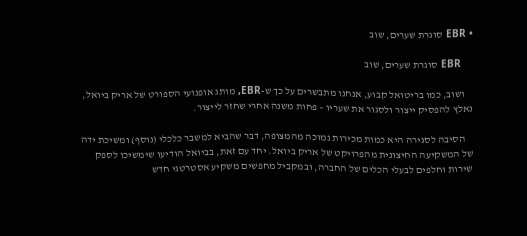• EBR סוגרת שערים, שוב

    EBR סוגרת שערים, שוב

    ושוב, כמו בריטואל קבוע, אנחנו מתבשרים על כך ש-EBR, מותג אופנועי הספורט של אריק ביואל, נאלץ להפסיק ייצור ולסגור את שעריו – פחות משנה אחרי שחזר לייצור.

    הסיבה לסגירה היא כמות מכירות נמוכה מהמצופה, דבר שהביא למשבר כלכלי (נוסף) ומשיכת ידה של המשקיעה החיצונית מהפרויקט של אריק ביואל. יחד עם זאת, בביואל הודיעו שימשיכו לספק שירות וחלפים לבעלי הכלים של החברה, ובמקביל מחפשים משקיע אסטרטגי חדש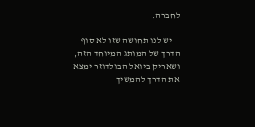לחברה.

    יש לנו תחושה שזו לא סוף הדרך של המותג המיוחד הזה, ושאריק ביואל הבולדוזר ימצא את הדרך להמשיך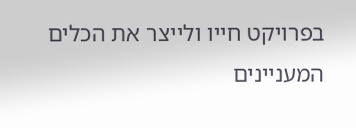בפרויקט חייו ולייצר את הכלים המעניינים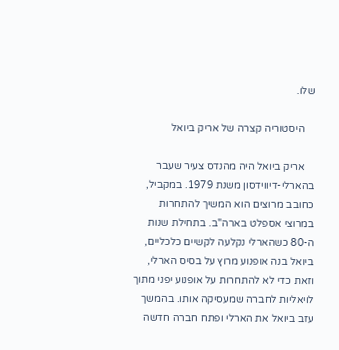שלו.

    היסטוריה קצרה של אריק ביואל

    אריק ביואל היה מהנדס צעיר שעבר בהארלי-דיווידסון משנת 1979. במקביל, כחובב מרוצים הוא המשיך להתחרות במרוצי אספלט בארה"ב. בתחילת שנות ה-80 כשהארלי נקלעה לקשיים כלכליים, ביואל בנה אופנוע מרוץ על בסיס הארלי, וזאת כדי לא להתחרות על אופנוע יפני מתוך לויאליות לחברה שמעסיקה אותו. בהמשך עזב ביואל את הארלי ופתח חברה חדשה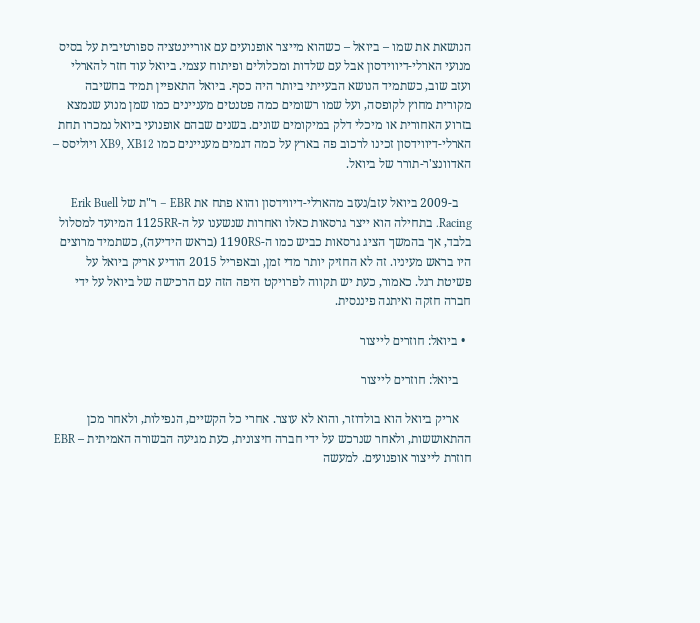הנושאת את שמו – ביואל – כשהוא מייצר אופנועים עם אוריינטציה ספורטיבית על בסיס מנועי הארלי-דיווידסון אבל עם שלדות ומכלולים ופיתוח עצמי. ביואל עוד חזר להארלי ועזב שוב, כשתמיד הנושא הבעייתי ביותר היה כסף. ביואל התאפיין תמיד בחשיבה מקורית מחוץ לקופסה, ועל שמו רשומים כמה פטנטים מעניינים כמו שמן מנוע שנמצא בזרוע האחורית או מיכלי דלק במיקומים שונים. בשנים שבהם אופנועי ביואל נמכרו תחת הארלי-דיווידסון זכינו לרכוב פה בארץ על כמה דגמים מעניינים כמו XB9, XB12 ויוליסס – האדוונצ'ר-תורר של ביואל.

    ב-2009 ביואל עזב/נעזב מהארלי-דיווידסון והוא פתח את EBR – ר"ת של Erik Buell Racing. בתחילה הוא ייצר גרסאות כאלו ואחרות שנשענו על ה-1125RR המיועד למסלול בלבד, אך בהמשך הציג גרסאות כביש כמו ה-1190RS (בראש הידיעה), כשתמיד מרוצים היו בראש מעיניו. זה לא החזיק יותר מדי זמן, ובאפריל 2015 הודיע אריק ביואל על פשיטת רגל. כאמור, כעת יש תקווה לפרויקט היפה הזה עם הרכישה של ביואל על ידי חברה חזקה ואיתנה פיננסית.

  • ביואל: חוזרים לייצור

    ביואל: חוזרים לייצור

    אריק ביואל הוא בולדוזר, והוא לא עוצר. אחרי כל הקשיים, הנפילות, ולאחר מכן ההתאוששות, ולאחר שנרכש על ידי חברה חיצונית, כעת מגיעה הבשורה האמיתית – EBR חוזרת לייצור אופנועים. למעשה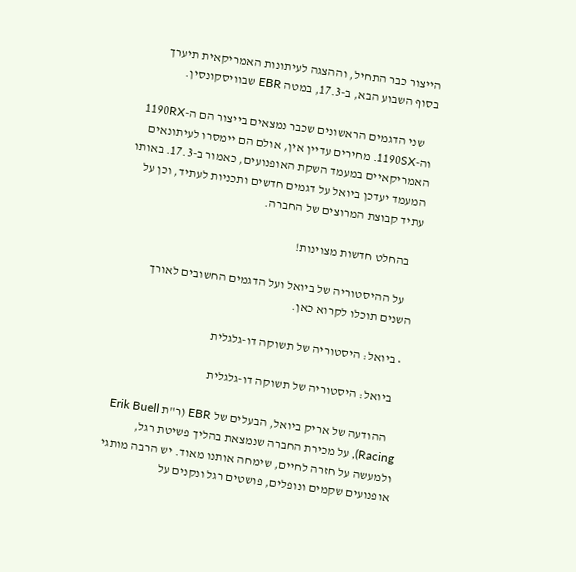הייצור כבר התחיל, וההצגה לעיתונות האמריקאית תיערך בסוף השבוע הבא, ב-17.3, במטה EBR שבוויסקונסין.

    שני הדגמים הראשונים שכבר נמצאים בייצור הם ה-1190RX וה-1190SX. מחירים עדיין אין, אולם הם יימסרו לעיתונאים האמריקאיים במעמד השקת האופנועים, כאמור ב-17.3. באותו המעמד יעדכן ביואל על דגמים חדשים ותכניות לעתיד, וכן על עתיד קבוצת המרוצים של החברה.

    בהחלט חדשות מצוינות!

    על ההיסטוריה של ביואל ועל הדגמים החשובים לאורך השנים תוכלו לקרוא כאן.

  • ביואל: היסטוריה של תשוקה דו-גלגלית

    ביואל: היסטוריה של תשוקה דו-גלגלית

    ההודעה של אריק ביואל, הבעלים של EBR (ר"ת Erik Buell Racing), על מכירת החברה שנמצאת בהליך פשיטת רגל, ולמעשה על חזרה לחיים, שימחה אותנו מאוד. יש הרבה מותגי אופנועים שקמים ונופלים, פושטים רגל ונקנים על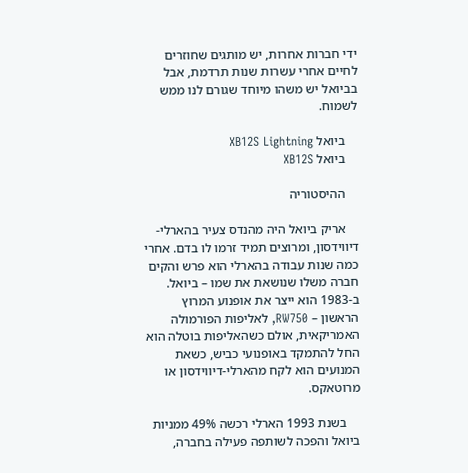ידי חברות אחרות, יש מותגים שחוזרים לחיים אחרי עשרות שנות תרדמת, אבל בביואל יש משהו מיוחד שגורם לנו ממש לשמוח.

    ביואל XB12S Lightning
    ביואל XB12S

    ההיסטוריה

    אריק ביואל היה מהנדס צעיר בהארלי-דיווידסון, ומרוצים תמיד זרמו לו בדם. אחרי כמה שנות עבודה בהארלי הוא פרש והקים חברה משלו שנושאת את שמו – ביואל. ב-1983 הוא ייצר את אופנוע המרוץ הראשון – RW750, לאליפות הפורמולה האמריקאית, אולם כשהאליפות בוטלה הוא החל להתמקד באופנועי כביש, כשאת המנועים הוא לקח מהארלי-דיווידסון או מרוטאקס.

    בשנת 1993 הארלי רכשה 49% ממניות ביואל והפכה לשותפה פעילה בחברה,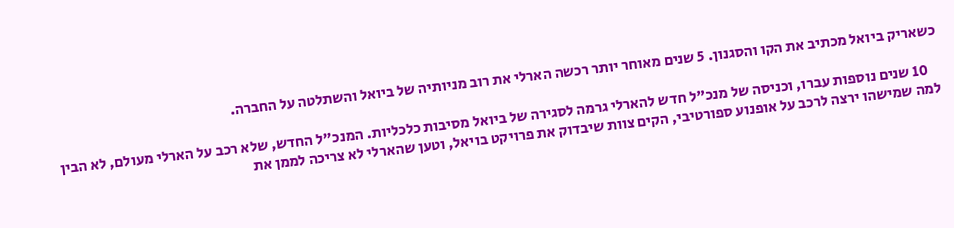כשאריק ביואל מכתיב את הקו והסגנון. 5 שנים מאוחר יותר רכשה הארלי את רוב מניותיה של ביואל והשתלטה על החברה.

    10 שנים נוספות עברו, וכניסה של מנכ"ל חדש להארלי גרמה לסגירה של ביואל מסיבות כלכליות. המנכ"ל החדש, שלא רכב על הארלי מעולם, לא הבין למה שמישהו ירצה לרכב על אופנוע ספורטיבי, הקים צוות שיבדוק את פרויקט בויאל, וטען שהארלי לא צריכה לממן את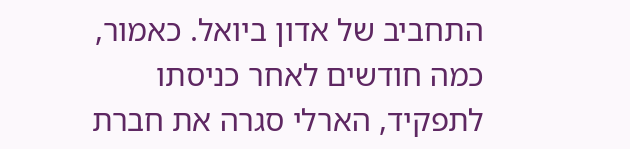התחביב של אדון ביואל. כאמור, כמה חודשים לאחר כניסתו לתפקיד, הארלי סגרה את חברת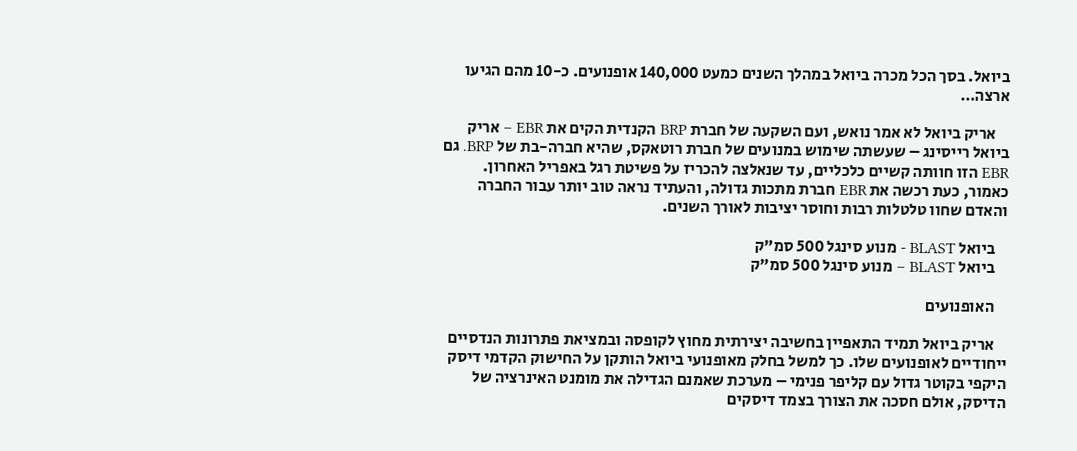ביואל. בסך הכל מכרה ביואל במהלך השנים כמעט 140,000 אופנועים. כ-10 מהם הגיעו ארצה…

    אריק ביואל לא אמר נואש, ועם השקעה של חברת BRP הקנדית הקים את EBR – אריק ביואל רייסינג – שעשתה שימוש במנועים של חברת רוטאקס, שהיא חברה-בת של BRP. גם EBR הזו חוותה קשיים כלכליים, עד שנאלצה להכריז על פשיטת רגל באפריל האחרון. כאמור, כעת רכשה את EBR חברת מתכות גדולה, והעתיד נראה טוב יותר עבור החברה והאדם שחוו טלטלות רבות וחוסר יציבות לאורך השנים.

    ביואל BLAST - מנוע סינגל 500 סמ"ק
    ביואל BLAST – מנוע סינגל 500 סמ"ק

    האופנועים

    אריק ביואל תמיד התאפיין בחשיבה יצירתית מחוץ לקופסה ובמציאת פתרונות הנדסיים ייחודיים לאופנועים שלו. כך למשל בחלק מאופנועי ביואל הותקן על החישוק הקדמי דיסק היקפי בקוטר גדול עם קליפר פנימי – מערכת שאמנם הגדילה את מומנט האינרציה של הדיסק, אולם חסכה את הצורך בצמד דיסקים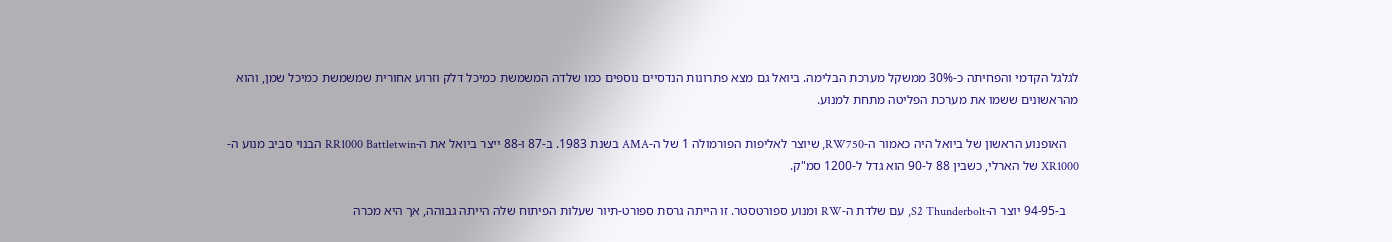לגלגל הקדמי והפחיתה כ-30% ממשקל מערכת הבלימה. ביואל גם מצא פתרונות הנדסיים נוספים כמו שלדה המשמשת כמיכל דלק וזרוע אחורית שמשמשת כמיכל שמן, והוא מהראשונים ששמו את מערכת הפליטה מתחת למנוע.

    האופנוע הראשון של ביואל היה כאמור ה-RW750, שיוצר לאליפות הפורמולה 1 של ה-AMA בשנת 1983. ב-87 ו-88 ייצר ביואל את ה-RR1000 Battletwin הבנוי סביב מנוע ה-XR1000 של הארלי, כשבין 88 ל-90 הוא גדל ל-1200 סמ"ק.

    ב-94-95 יוצר ה-S2 Thunderbolt, עם שלדת ה-RW ומנוע ספורטסטר. זו הייתה גרסת ספורט-תיור שעלות הפיתוח שלה הייתה גבוהה, אך היא מכרה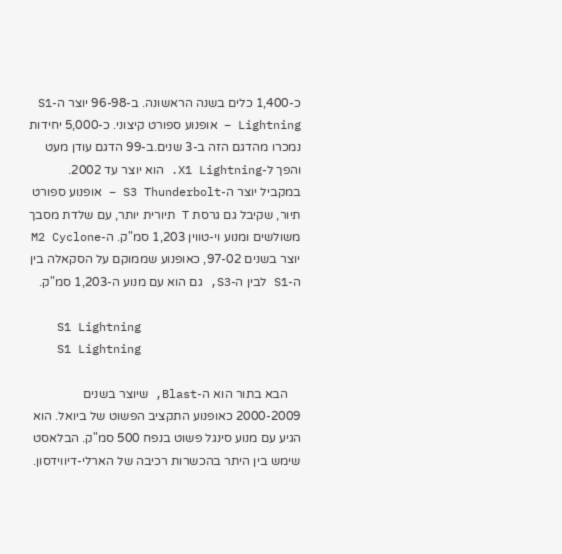כ-1,400 כלים בשנה הראשונה. ב-96-98 יוצר ה-S1 Lightning – אופנוע ספורט קיצוני. כ-5,000 יחידות נמכרו מהדגם הזה ב-3 שנים.ב-99 הדגם עודן מעט והפך ל-X1 Lightning. הוא יוצר עד 2002. במקביל יוצר ה-S3 Thunderbolt – אופנוע ספורט תיור, שקיבל גם גרסת T תיורית יותר, עם שלדת מסבך משולשים ומנוע וי-טווין 1,203 סמ"ק. ה-M2 Cyclone יוצר בשנים 97-02, כאופנוע שממוקם על הסקאלה בין ה-S1 לבין ה-S3, גם הוא עם מנוע ה-1,203 סמ"ק.

    S1 Lightning
    S1 Lightning

    הבא בתור הוא ה-Blast, שיוצר בשנים 2000-2009 כאופנוע התקציב הפשוט של ביואל. הוא הגיע עם מנוע סינגל פשוט בנפח 500 סמ"ק. הבלאסט שימש בין היתר בהכשרות רכיבה של הארלי-דיווידסון.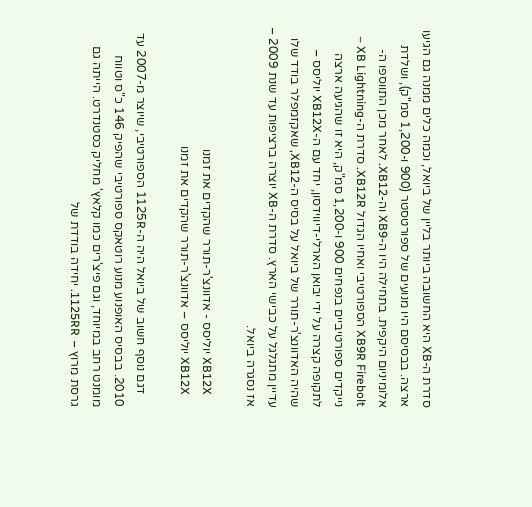סדרת ה-XB היא החשובה ביותר בליין של ביואל, וכמה כלים ממנה גם הגיעו ארצה. בבסיסם היו מנועים של ספורטסטר (900 ו-1,200 סמ"ק), ושלדת אלומיניום היקפית. בתחילה היו ה-XB9 וה-XB12. לאחר מכן התווספו ה-XB9R Firebolt הספורטיבי ואחיו הגדול XB12R. סדרת ה-XB Lightning – נייקדים ספורטיביים בנפחים 900 ו-1,200 סמ"ק, היא זו שהגיעה ארצה לתקופה קצרה על ידי יבואן הארלי-דיווידסון, יחד עם ה-XB12X יוליסס – שהיה האדוונצ'ר-תורר של ביואל על בסיס ה-XB12, שאקזמפלר בודד שלו עדיין מתגלגל על כבישי הארץ. סדרת ה-XB יוצרה ברציפות עד שנת 2009 – אז נסגרה ביואל.

    XB12X יוליסס - אדוונצ'ר-תורר שהקדים את זמנו
    XB12X יוליסס – אדוונצ'ר-תורר שהקדים את זמנו

    דגם נוסף חשוב של ביואל היה ה-1125R הספורטיבי, שיוצר מ-2007 עד 2010. בבסיס האופנוע מנוע רוטאקס ספורטיבי שהפיק 146 כ"ס וטווח מומנט רחב במיוחד, וגם פיצ'רים כמו קלאץ' מחליק כסטנדרט. הייתה גם גרסת מרוץ – 1125RR. יחידה בודדת של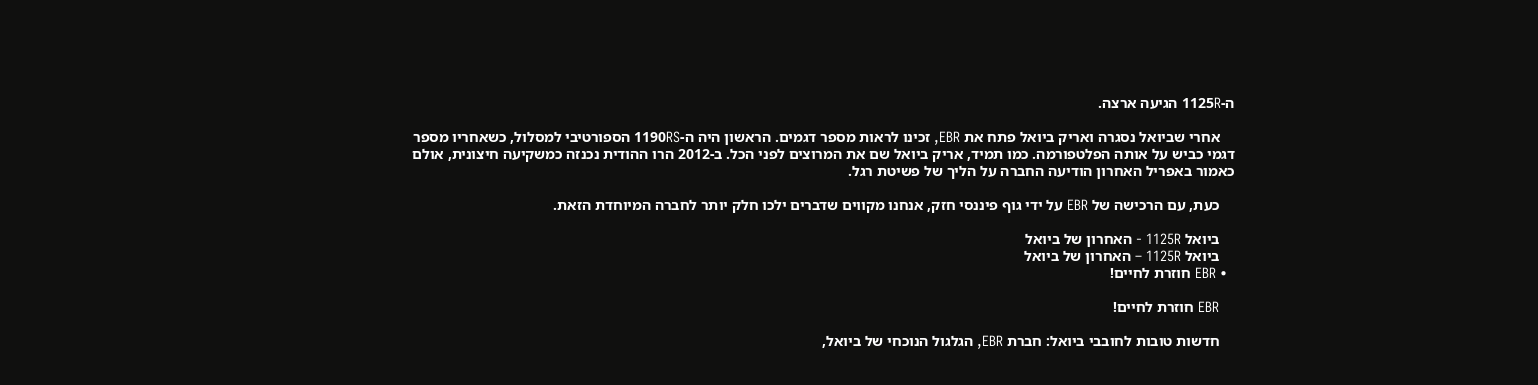ה-1125R הגיעה ארצה.

    אחרי שביואל נסגרה ואריק ביואל פתח את EBR, זכינו לראות מספר דגמים. הראשון היה ה-1190RS הספורטיבי למסלול, כשאחריו מספר דגמי כביש על אותה הפלטפורמה. כמו תמיד, אריק ביואל שם את המרוצים לפני הכל. ב-2012 הרו ההודית נכנזה כמשקיעה חיצונית, אולם כאמור באפריל האחרון הודיעה החברה על הליך של פשיטת רגל.

    כעת, עם הרכישה של EBR על ידי גוף פיננסי חזק, אנחנו מקווים שדברים ילכו חלק יותר לחברה המיוחדת הזאת.

    ביואל 1125R - האחרון של ביואל
    ביואל 1125R – האחרון של ביואל
  • EBR חוזרת לחיים!

    EBR חוזרת לחיים!

    חדשות טובות לחובבי ביואל: חברת EBR, הגלגול הנוכחי של ביואל,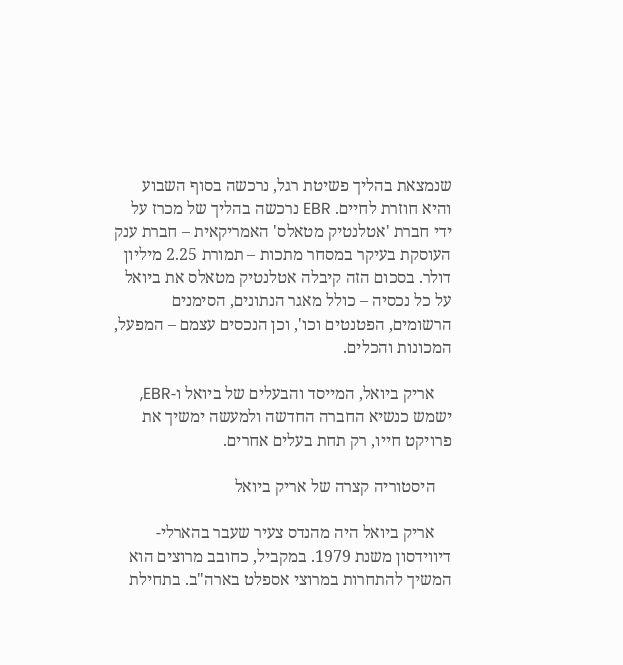שנמצאת בהליך פשיטת רגל, נרכשה בסוף השבוע והיא חוזרת לחיים. EBR נרכשה בהליך של מכרז על ידי חברת 'אטלנטיק מטאלס' האמריקאית – חברת ענק העוסקת בעיקר במסחר מתכות – תמורת 2.25 מיליון דולר. בסכום הזה קיבלה אטלנטיק מטאלס את ביואל על כל נכסיה – כולל מאגר הנתונים, הסימנים הרשומים, הפטנטים וכו', וכן הנכסים עצמם – המפעל, המכונות והכלים.

    אריק ביואל, המייסד והבעלים של ביואל ו-EBR, ישמש כנשיא החברה החדשה ולמעשה ימשיך את פרויקט חייו, רק תחת בעלים אחרים.

    היסטוריה קצרה של אריק ביואל

    אריק ביואל היה מהנדס צעיר שעבר בהארלי-דיווידסון משנת 1979. במקביל, כחובב מרוצים הוא המשיך להתחרות במרוצי אספלט בארה"ב. בתחילת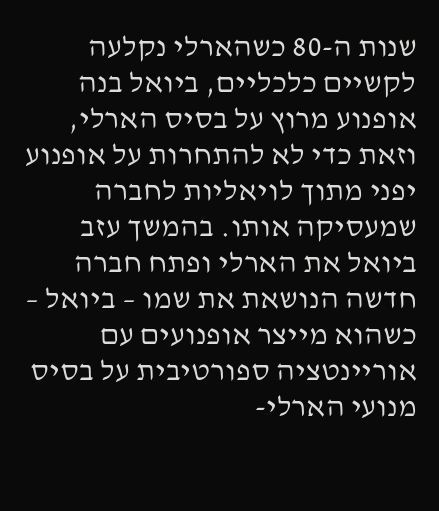שנות ה-80 כשהארלי נקלעה לקשיים כלכליים, ביואל בנה אופנוע מרוץ על בסיס הארלי, וזאת כדי לא להתחרות על אופנוע יפני מתוך לויאליות לחברה שמעסיקה אותו. בהמשך עזב ביואל את הארלי ופתח חברה חדשה הנושאת את שמו – ביואל – כשהוא מייצר אופנועים עם אוריינטציה ספורטיבית על בסיס מנועי הארלי-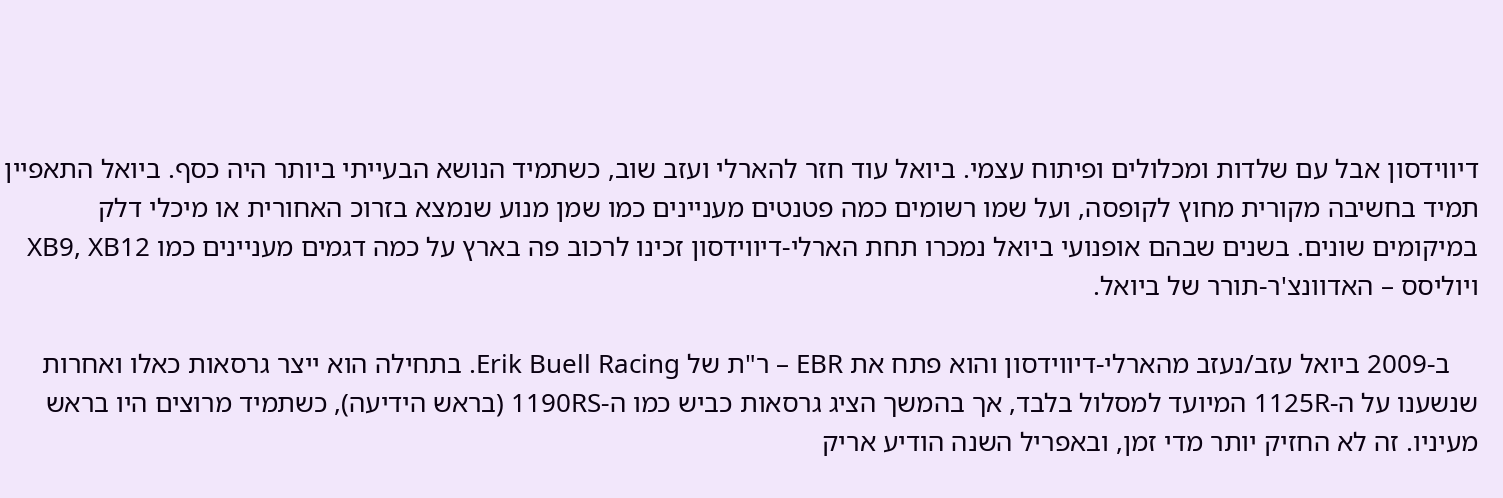דיווידסון אבל עם שלדות ומכלולים ופיתוח עצמי. ביואל עוד חזר להארלי ועזב שוב, כשתמיד הנושא הבעייתי ביותר היה כסף. ביואל התאפיין תמיד בחשיבה מקורית מחוץ לקופסה, ועל שמו רשומים כמה פטנטים מעניינים כמו שמן מנוע שנמצא בזרוכ האחורית או מיכלי דלק במיקומים שונים. בשנים שבהם אופנועי ביואל נמכרו תחת הארלי-דיווידסון זכינו לרכוב פה בארץ על כמה דגמים מעניינים כמו XB9, XB12 ויוליסס – האדוונצ'ר-תורר של ביואל.

    ב-2009 ביואל עזב/נעזב מהארלי-דיווידסון והוא פתח את EBR – ר"ת של Erik Buell Racing. בתחילה הוא ייצר גרסאות כאלו ואחרות שנשענו על ה-1125R המיועד למסלול בלבד, אך בהמשך הציג גרסאות כביש כמו ה-1190RS (בראש הידיעה), כשתמיד מרוצים היו בראש מעיניו. זה לא החזיק יותר מדי זמן, ובאפריל השנה הודיע אריק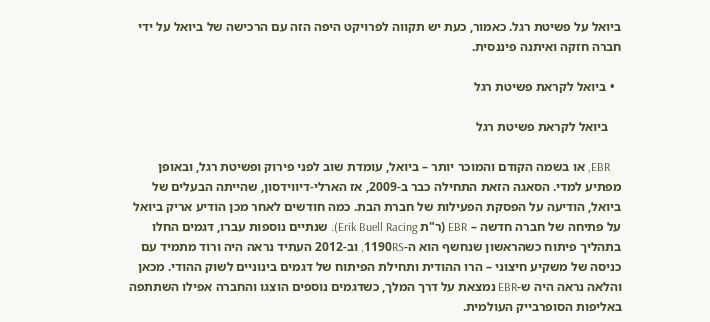ביואל על פשיטת רגל. כאמור, כעת יש תקווה לפרויקט היפה הזה עם הרכישה של ביואל על ידי חברה חזקה ואיתנה פיננסית.

  • ביואל לקראת פשיטת רגל

    ביואל לקראת פשיטת רגל

    EBR, או בשמה הקודם והמוכר יותר – ביואל, עומדת שוב לפני פירוק ופשיטת רגל, ובאופן מפתיע למדי. הסאגה הזאת התחילה כבר ב-2009, אז הארלי-דיווידסון, שהייתה הבעלים של ביואל, הודיעה על הפסקת הפעילות של חברת הבת. כמה חודשים לאחר מכן הודיע אריק ביואל על פתיחה של חברה חדשה – EBR (ר"ת Erik Buell Racing). שנתיים נוספות עברו, דגמים החלו בתהליך פיתוח כשהראשון שנחשף הוא ה-1190RS, וב-2012 העתיד נראה היה ורוד מתמיד עם כניסה של משקיע חיצוני – הרו ההודית ותחילת הפיתוח של דגמים בינוניים לשוק ההודי. מכאן והלאה נראה היה ש-EBR נמצאת על דרך המלך, כשדגמים נוספים הוצגו והחברה אפילו השתתפה באליפות הסופרבייק העולמית.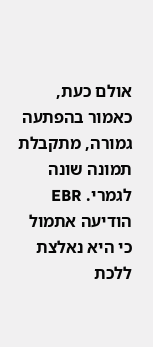אולם כעת, כאמור בהפתעה גמורה, מתקבלת תמונה שונה לגמרי. EBR הודיעה אתמול כי היא נאלצת ללכת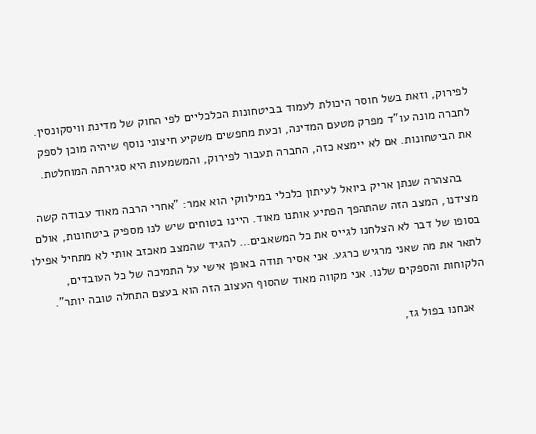לפירוק, וזאת בשל חוסר היכולת לעמוד בביטחונות הכלכליים לפי החוק של מדינת וויסקונסין. לחברה מונה עו"ד מפרק מטעם המדינה, וכעת מחפשים משקיע חיצוני נוסף שיהיה מוכן לספק את הביטחונות. אם לא יימצא כזה, החברה תעבור לפירוק, והמשמעות היא סגירתה המוחלטת.

    בהצהרה שנתן אריק ביואל לעיתון כלכלי במילווקי הוא אמר: "אחרי הרבה מאוד עבודה קשה מצידנו, המצב הזה שהתהפך הפתיע אותנו מאוד. היינו בטוחים שיש לנו מספיק ביטחונות, אולם בסופו של דבר לא הצלחנו לגייס את כל המשאבים… להגיד שהמצב מאכזב אותי לא מתחיל אפילו לתאר את מה שאני מרגיש כרגע. אני אסיר תודה באופן אישי על התמיכה של כל העובדים, הלקוחות והספקים שלנו. אני מקווה מאוד שהסוף העצוב הזה הוא בעצם התחלה טובה יותר".

    אנחנו בפול גז,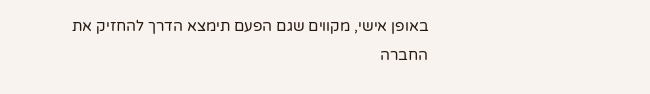באופן אישי, מקווים שגם הפעם תימצא הדרך להחזיק את החברה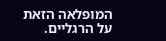המופלאה הזאת על הרגליים.